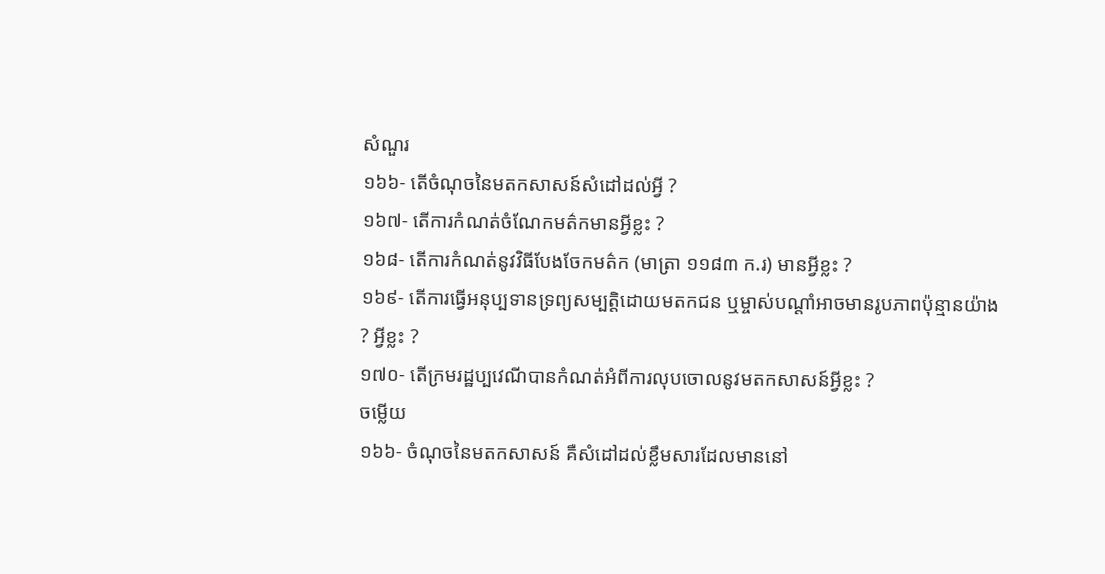សំណួរ
១៦៦- តើចំណុចនៃមតកសាសន៍សំដៅដល់អ្វី ?
១៦៧- តើការកំណត់ចំណែកមត៌កមានអ្វីខ្លះ ?
១៦៨- តើការកំណត់នូវវិធីបែងចែកមត៌ក (មាត្រា ១១៨៣ ក.រ) មានអ្វីខ្លះ ?
១៦៩- តើការធ្វើអនុប្បទានទ្រព្យសម្បត្តិដោយមតកជន ឬម្ចាស់បណ្តាំអាចមានរូបភាពប៉ុន្មានយ៉ាង ? អ្វីខ្លះ ?
១៧០- តើក្រមរដ្ឋប្បវេណីបានកំណត់អំពីការលុបចោលនូវមតកសាសន៍អ្វីខ្លះ ?
ចម្លើយ
១៦៦- ចំណុចនៃមតកសាសន៍ គឺសំដៅដល់ខ្លឹមសារដែលមាននៅ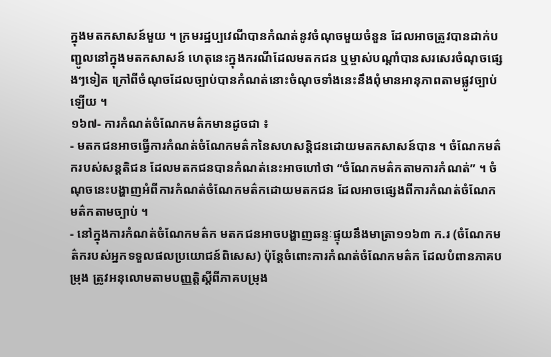ក្នុងមតកសាសន៍មួយ ។ ក្រមរដ្ឋប្បវេណីបានកំណត់នូវចំណុចមួយចំនួន ដែលអាចត្រូវបានដាក់បញ្ជូលនៅក្នុងមតកសាសន៍ ហេតុនេះក្នុងករណីដែលមតកជន ឬម្ចាស់បណ្តាំបានសរសេរចំណុចផ្សេងៗទៀត ក្រៅពីចំណុចដែលច្បាប់បានកំណត់នោះចំណុចទាំងនេះនឹងពុំមានអានុភាពតាមផ្លូវច្បាប់ឡើយ ។
១៦៧- ការកំណត់ចំណែកមត៌កមានដូចជា ៖
- មតកជនអាចធ្វើការកំណត់ចំណែកមត៌កនៃសហសន្តិជនដោយមតកសាសន៍បាន ។ ចំណែកមត៌ករបស់សន្តតិជន ដែលមតកជនបានកំណត់នេះអាចហៅថា “ចំណែកមត៌កតាមការកំណត់” ។ ចំណុចនេះបង្ហាញអំពីការកំណត់ចំណែកមត៌កដោយមតកជន ដែលអាចផ្សេងពីការកំណត់ចំណែកមត៌កតាមច្បាប់ ។
- នៅក្នុងការកំណត់ចំណែកមត៌ក មតកជនអាចបង្ហាញឆន្ទៈផ្ទុយនឹងមាត្រា១១៦៣ ក.រ (ចំណែកមត៌ករបស់អ្នកទទួលផលប្រយោជន៍ពិសេស) ប៉ុន្តែចំពោះការកំណត់ចំណែកមត៌ក ដែលបំពានភាគបម្រុង ត្រូវអនុលោមតាមបញ្ញត្តិស្តីពីភាគបម្រុង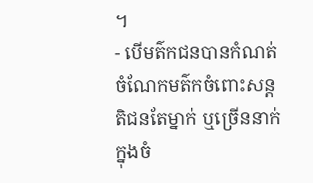។
- បើមត៌កជនបានកំណត់ចំណែកមត៌កចំពោះសន្តតិជនតែម្នាក់ ឬច្រើននាក់ ក្នុងចំ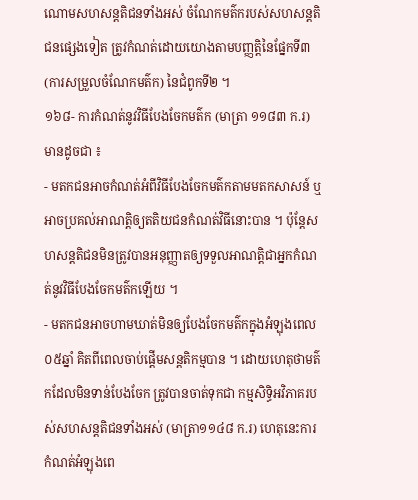ណោមសហសន្តតិជនទាំងអស់ ចំណែកមត៌ករបស់សហសន្តតិជនផ្សេងទៀត ត្រូវកំណត់ដោយយោងតាមបញ្ញត្តិនៃផ្នែកទី៣ (ការសម្រួលចំណែកមត៌ក) នៃជំពូកទី២ ។
១៦៨- ការកំណត់នូវវិធីបែងចែកមត៌ក (មាត្រា ១១៨៣ ក.រ) មានដូចជា ៖
- មតកជនអាចកំណត់អំពីវិធីបែងចែកមត៌កតាមមតកសាសន៍ ឬអាចប្រគល់អាណត្តិឲ្យតតិយជនកំណត់វិធីនោះបាន ។ ប៉ុន្តែសហសន្តតិជនមិនត្រូវបានអនុញ្ញាតឲ្យទទួលអាណត្តិជាអ្នកកំណត់នូវវិធីបែងចែកមត៌កឡើយ ។
- មតកជនអាចហាមឃាត់មិនឲ្យបែងចែកមត៌កក្នុងអំឡុងពេល ០៥ឆ្នាំ គិតពីពេលចាប់ផ្តើមសន្តតិកម្មបាន ។ ដោយហេតុថាមត៌កដែលមិនទាន់បែងចែក ត្រូវបានចាត់ទុកជា កម្មសិទ្ធិអវិភាគរបស់សហសន្តតិជនទាំងអស់ (មាត្រា១១៤៨ ក.រ) ហេតុនេះការកំណត់អំឡុងពេ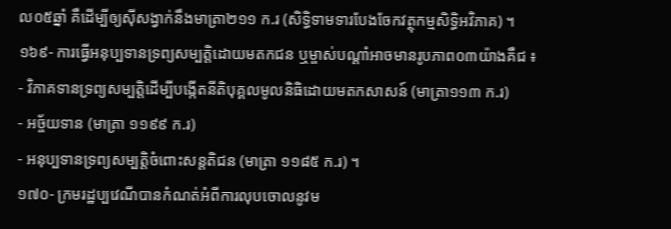ល០៥ឆ្នាំ គឺដើម្បីឲ្យស៊ីសង្វាក់នឹងមាត្រា២១១ ក.រ (សិទ្ធិទាមទារបែងចែកវត្ថុកម្មសិទ្ធិអវិភាគ) ។
១៦៩- ការធ្វើអនុប្បទានទ្រព្យសម្បត្តិដោយមតកជន ឬម្ចាស់បណ្តាំអាចមានរូបភាព០៣យ៉ាងគឺជ ៖
- វិភាគទានទ្រព្យសម្បត្តិដើម្បីបង្កើតនីតិបុគ្គលមូលនិធិដោយមតកសាសន៍ (មាត្រា១១៣ ក.រ)
- អច្ច័យទាន (មាត្រា ១១៩៩ ក.រ)
- អនុប្បទានទ្រព្យសម្បត្តិចំពោះសន្តតិជន (មាត្រា ១១៨៥ ក.រ) ។
១៧០- ក្រមរដ្ឋប្បវេណីបានកំណត់អំពីការលុបចោលនូវម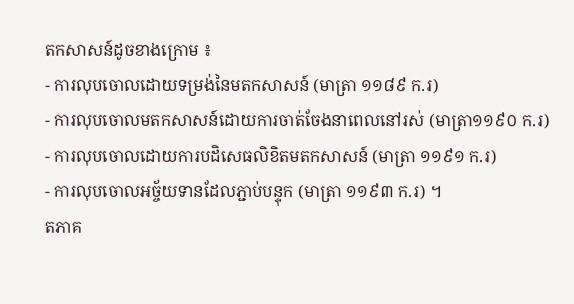តកសាសន៍ដូចខាងក្រោម ៖
- ការលុបចោលដោយទម្រង់នៃមតកសាសន៍ (មាត្រា ១១៨៩ ក.រ)
- ការលុបចោលមតកសាសន៍ដោយការចាត់ចែងនាពេលនៅរស់ (មាត្រា១១៩០ ក.រ)
- ការលុបចោលដោយការបដិសេធលិខិតមតកសាសន៍ (មាត្រា ១១៩១ ក.រ)
- ការលុបចោលអច្ច័យទានដែលភ្ជាប់បន្ទុក (មាត្រា ១១៩៣ ក.រ) ។
តភាគ